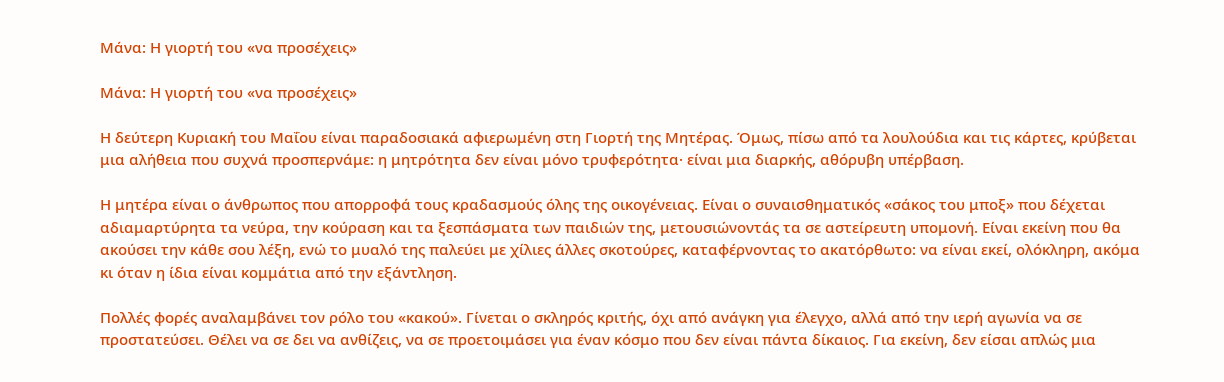Μάνα: Η γιορτή του «να προσέχεις»

Μάνα: Η γιορτή του «να προσέχεις»

Η δεύτερη Κυριακή του Μαΐου είναι παραδοσιακά αφιερωμένη στη Γιορτή της Μητέρας. Όμως, πίσω από τα λουλούδια και τις κάρτες, κρύβεται μια αλήθεια που συχνά προσπερνάμε: η μητρότητα δεν είναι μόνο τρυφερότητα· είναι μια διαρκής, αθόρυβη υπέρβαση.

Η μητέρα είναι ο άνθρωπος που απορροφά τους κραδασμούς όλης της οικογένειας. Είναι ο συναισθηματικός «σάκος του μποξ» που δέχεται αδιαμαρτύρητα τα νεύρα, την κούραση και τα ξεσπάσματα των παιδιών της, μετουσιώνοντάς τα σε αστείρευτη υπομονή. Είναι εκείνη που θα ακούσει την κάθε σου λέξη, ενώ το μυαλό της παλεύει με χίλιες άλλες σκοτούρες, καταφέρνοντας το ακατόρθωτο: να είναι εκεί, ολόκληρη, ακόμα κι όταν η ίδια είναι κομμάτια από την εξάντληση.

Πολλές φορές αναλαμβάνει τον ρόλο του «κακού». Γίνεται ο σκληρός κριτής, όχι από ανάγκη για έλεγχο, αλλά από την ιερή αγωνία να σε προστατεύσει. Θέλει να σε δει να ανθίζεις, να σε προετοιμάσει για έναν κόσμο που δεν είναι πάντα δίκαιος. Για εκείνη, δεν είσαι απλώς μια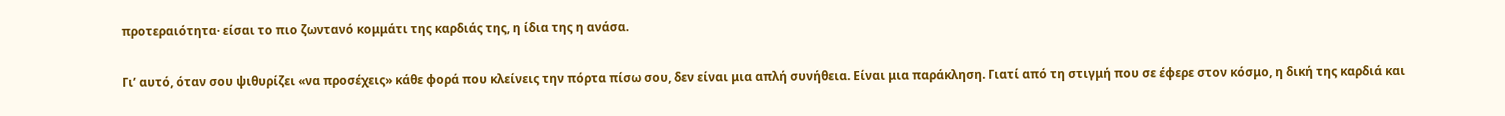προτεραιότητα· είσαι το πιο ζωντανό κομμάτι της καρδιάς της, η ίδια της η ανάσα.

Γι’ αυτό, όταν σου ψιθυρίζει «να προσέχεις» κάθε φορά που κλείνεις την πόρτα πίσω σου, δεν είναι μια απλή συνήθεια. Είναι μια παράκληση. Γιατί από τη στιγμή που σε έφερε στον κόσμο, η δική της καρδιά και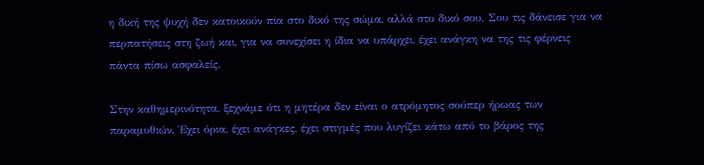η δική της ψυχή δεν κατοικούν πια στο δικό της σώμα, αλλά στο δικό σου. Σου τις δάνεισε για να περπατήσεις στη ζωή και, για να συνεχίσει η ίδια να υπάρχει, έχει ανάγκη να της τις φέρνεις πάντα πίσω ασφαλείς.

Στην καθημερινότητα, ξεχνάμε ότι η μητέρα δεν είναι ο ατρόμητος σούπερ ήρωας των παραμυθιών. Έχει όρια, έχει ανάγκες, έχει στιγμές που λυγίζει κάτω από το βάρος της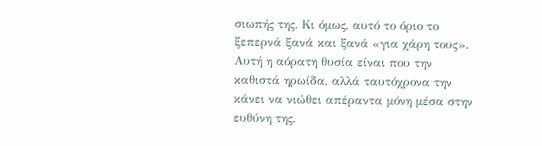σιωπής της. Κι όμως, αυτό το όριο το ξεπερνά ξανά και ξανά «για χάρη τους». Αυτή η αόρατη θυσία είναι που την καθιστά ηρωίδα, αλλά ταυτόχρονα την κάνει να νιώθει απέραντα μόνη μέσα στην ευθύνη της.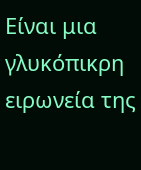Είναι μια γλυκόπικρη ειρωνεία της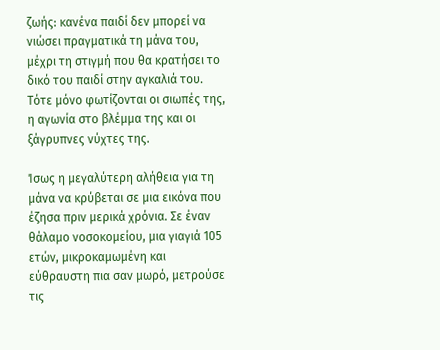ζωής: κανένα παιδί δεν μπορεί να νιώσει πραγματικά τη μάνα του, μέχρι τη στιγμή που θα κρατήσει το δικό του παιδί στην αγκαλιά του. Τότε μόνο φωτίζονται οι σιωπές της, η αγωνία στο βλέμμα της και οι ξάγρυπνες νύχτες της.

Ίσως η μεγαλύτερη αλήθεια για τη μάνα να κρύβεται σε μια εικόνα που έζησα πριν μερικά χρόνια. Σε έναν θάλαμο νοσοκομείου, μια γιαγιά 105 ετών, μικροκαμωμένη και εύθραυστη πια σαν μωρό, μετρούσε τις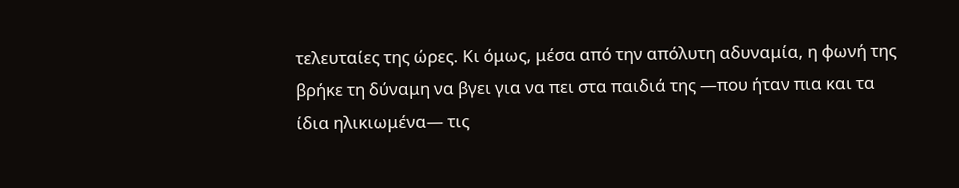τελευταίες της ώρες. Κι όμως, μέσα από την απόλυτη αδυναμία, η φωνή της βρήκε τη δύναμη να βγει για να πει στα παιδιά της —που ήταν πια και τα ίδια ηλικιωμένα— τις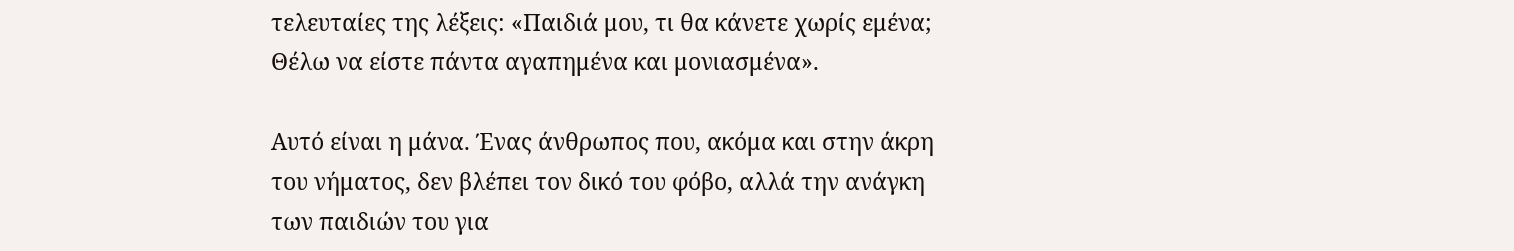τελευταίες της λέξεις: «Παιδιά μου, τι θα κάνετε χωρίς εμένα; Θέλω να είστε πάντα αγαπημένα και μονιασμένα».

Αυτό είναι η μάνα. Ένας άνθρωπος που, ακόμα και στην άκρη του νήματος, δεν βλέπει τον δικό του φόβο, αλλά την ανάγκη των παιδιών του για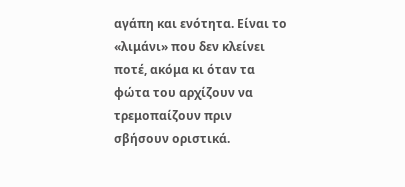αγάπη και ενότητα. Είναι το «λιμάνι» που δεν κλείνει ποτέ, ακόμα κι όταν τα φώτα του αρχίζουν να τρεμοπαίζουν πριν σβήσουν οριστικά.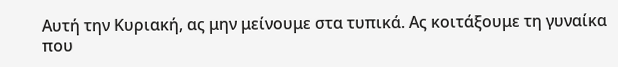Αυτή την Κυριακή, ας μην μείνουμε στα τυπικά. Ας κοιτάξουμε τη γυναίκα που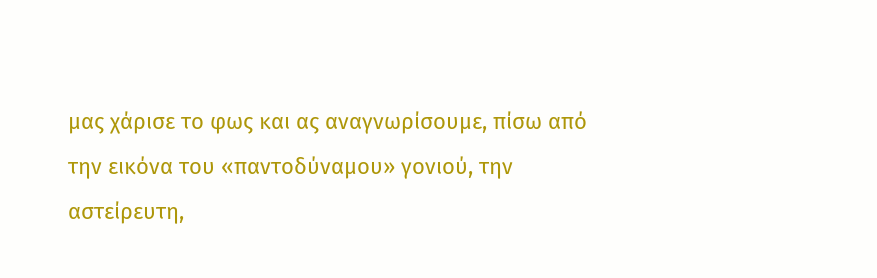μας χάρισε το φως και ας αναγνωρίσουμε, πίσω από την εικόνα του «παντοδύναμου» γονιού, την αστείρευτη,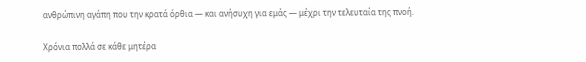ανθρώπινη αγάπη που την κρατά όρθια — και ανήσυχη για εμάς — μέχρι την τελευταία της πνοή.

Χρόνια πολλά σε κάθε μητέρα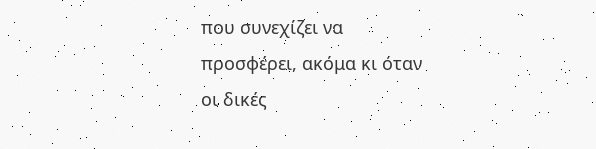που συνεχίζει να προσφέρει, ακόμα κι όταν οι δικές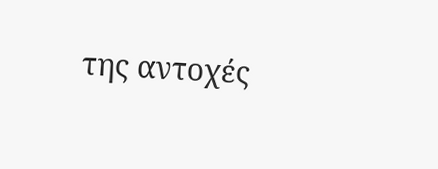της αντοχές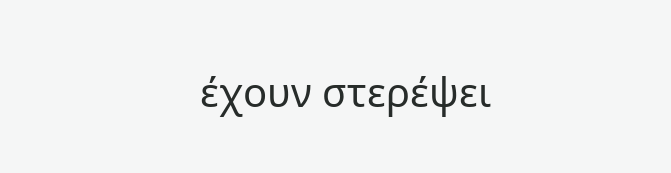έχουν στερέψει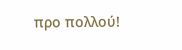προ πολλού!